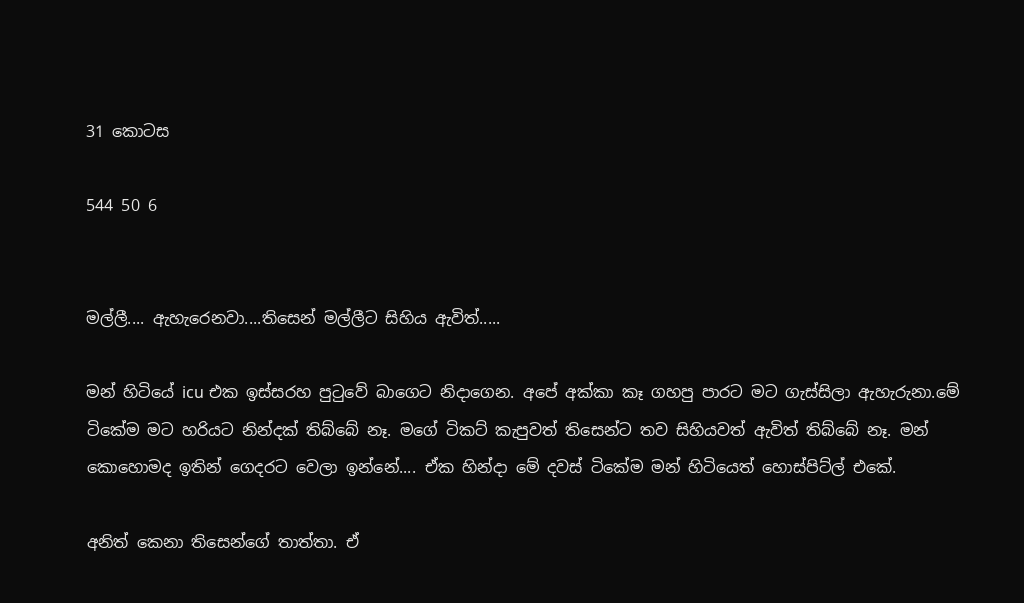31 කොටස

544 50 6


මල්ලී.... ඇහැරෙනවා....තිසෙන් මල්ලීට සිහිය ඇවිත්.....

මන් හිටියේ icu එක ඉස්සරහ පුටුවේ බාගෙට නිදාගෙන. අපේ අක්කා කෑ ගහපු පාරට මට ගැස්සිලා ඇහැරුනා.මේ ටිකේම මට හරියට නින්දක් තිබ්බේ නෑ. මගේ ටිකට් කැපුවත් තිසෙන්ට තව සිහියවත් ඇවිත් තිබ්බේ නෑ. මන් කොහොමද ඉතින් ගෙදරට වෙලා ඉන්නේ.... ඒක හින්දා මේ දවස් ටිකේම මන් හිටියෙත් හොස්පිට්ල් එකේ.

අනිත් කෙනා තිසෙන්ගේ තාත්තා. ඒ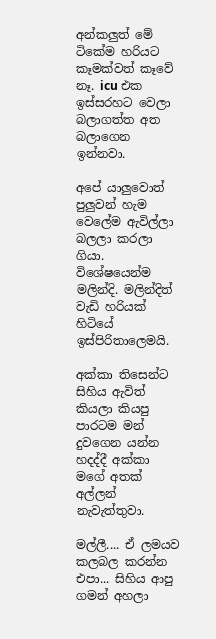අන්කලුත් මේ ටිකේම හරියට කෑමක්වත් කෑවේ නෑ. icu එක ඉස්සරහට වෙලා බලාගත්ත අත බලාගෙන ඉන්නවා.

අපේ යාලුවොත් පුලුවන් හැම වෙලේම ඇවිල්ලා බලලා කරලා ගියා. විශේෂයෙන්ම මලින්දි. මලින්දිත් වැඩි හරියක් හිටියේ ඉස්පිරිතාලෙමයි.

අක්කා තිසෙන්ට සිහිය ඇවිත් කියලා කියපු පාරටම මන් දුවගෙන යන්න හදද්දී අක්කා මගේ අතක් අල්ලන් නැවැත්තුවා.

මල්ලී.... ඒ ලමයව කලබල කරන්න එපා... සිහිය ආපු ගමන් අහලා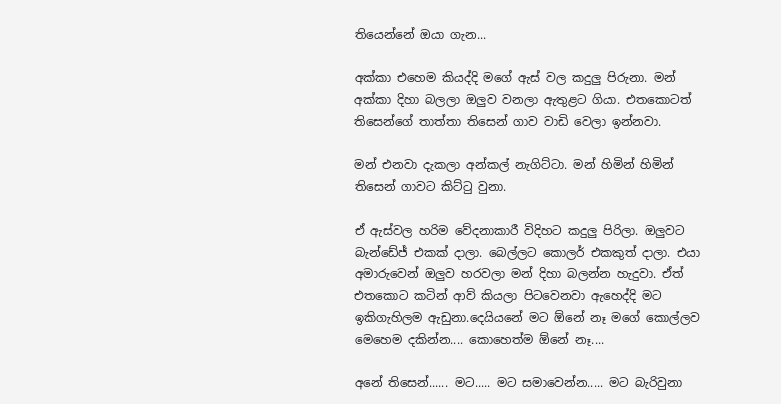තියෙන්නේ ඔයා ගැන...

අක්කා එහෙම කියද්දි මගේ ඇස් වල කදුලු පිරුනා. මන් අක්කා දිහා බලලා ඔලුව වනලා ඇතුළට ගියා. එතකොටත් තිසෙන්ගේ තාත්තා තිසෙන් ගාව වාඩි වෙලා ඉන්නවා.

මන් එනවා දැකලා අන්කල් නැගිට්ටා. මන් හිමින් හිමින් තිසෙන් ගාවට කිට්ටු වුනා.

ඒ ඇස්වල හරිම වේදනාකාරී විදිහට කදුලු පිරිලා. ඔලුවට බැන්ඩේජ් එකක් දාලා. බෙල්ලට කොලර් එකකුත් දාලා. එයා අමාරුවෙන් ඔලුව හරවලා මන් දිහා බලන්න හැදුවා. ඒත් එතකොට කටින් ආව් කියලා පිටවෙනවා ඇහෙද්දි මට ඉකිගැහිලම ඇඩුනා.දෙයියනේ මට ඕනේ නෑ මගේ කොල්ලව මෙහෙම දකින්න.... කොහෙත්ම ඕනේ නෑ....

අනේ තිසෙන්...... මට..... මට සමාවෙන්න..... මට බැරිවුනා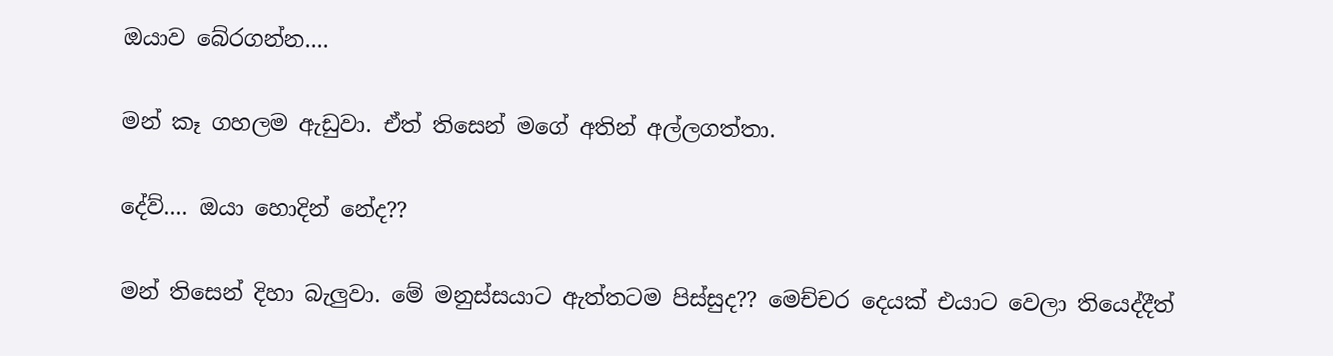ඔයාව බේරගන්න....

මන් කෑ ගහලම ඇඩුවා. ඒත් තිසෙන් මගේ අතින් අල්ලගත්තා.

දේව්.... ඔයා හොදින් නේද??

මන් තිසෙන් දිහා බැලුවා. මේ මනුස්සයාට ඇත්තටම පිස්සුද?? මෙච්චර දෙයක් එයාට වෙලා තියෙද්දීත්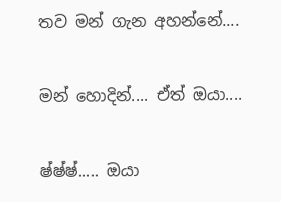තව මන් ගැන අහන්නේ....

මන් හොදින්.... ඒත් ඔයා....

ෂ්ෂ්ෂ්..... ඔයා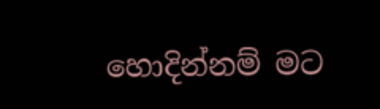හොදින්නම් මට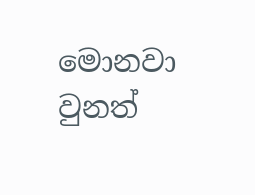මොනවා වුනත්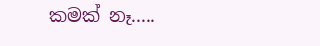කමක් නෑ.....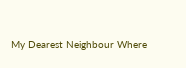My Dearest Neighbour Where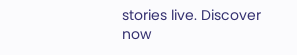stories live. Discover now